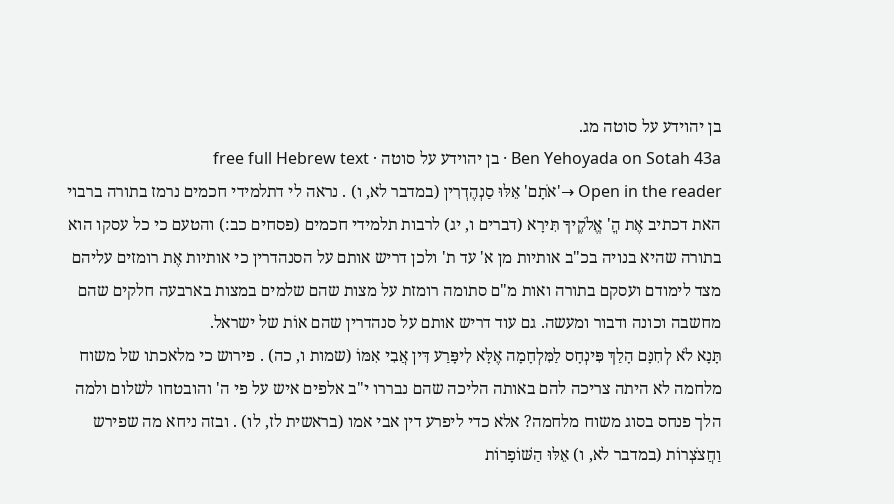בן יהוידע על סוטה מג.
Ben Yehoyada on Sotah 43a · בן יהוידע על סוטה · free full Hebrew text
Open in the reader →'אֹתָם' אֵלּוּ סַנְהֶדְרִין (במדבר לא, ו) . נראה לי דתלמידי חכמים נרמז בתורה ברבוי האת דכתיב אֶת הֳ' אֱלֹקֶיךָ תִּירָא (דברים ו, יג) לרבות תלמידי חכמים (פסחים כב:) והטעם כי כל עסקו הוא בתורה שהיא בנויה בכ"ב אותיות מן א' עד ת' ולכן דריש אותם על הסנהדרין כי אותיות אֶת רומזים עליהם מצד לימודם ועסקם בתורה ואות מ"ם סתומה רומזת על מצות שהם שלמים במצות בארבעה חלקים שהם מחשבה וכונה ודבור ומעשה. גם עוד דריש אותם על סנהדרין שהם אוֹת של ישראל.
תָּנָא לֹא לְחִנָּם הָלַךְ פִּינְחָס לַמִּלְחָמָה אֶלָּא לִיפָּרַע דִּין אֲבִי אִמּוֹ (שמות ו, כה) . פירוש כי מלאכתו של משוח מלחמה לא היתה צריכה להם באותה הליכה שהם נבררו י"ב אלפים איש על פי ה' והובטחו לשלום ולמה הלך פנחס בסוג משוח מלחמה? אלא כדי ליפרע דין אבי אמו (בראשית לז, לו) . ובזה ניחא מה שפירש וַחֲצֹצְרוֹת (במדבר לא, ו) אֵלּוּ הַשּׁוֹפָרוֹת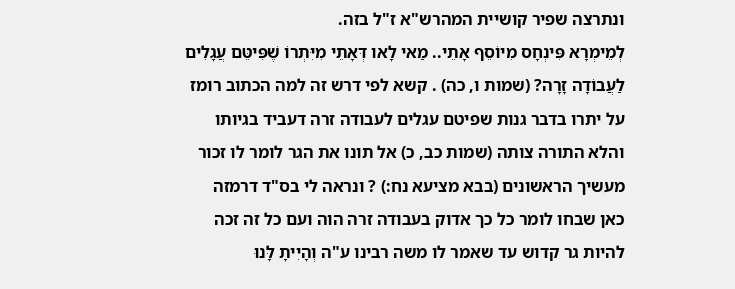ונתרצה שפיר קושיית המהרש"א ז"ל בזה.
לְמֵימְרָא פִּינְחָס מִיוֹסֵף אָתֵי.. מַאי לָאו דְּאָתֵי מִיִּתְרוֹ שֶׁפִּיטֵּם עֲגָלִים לַעֲבוֹדָה זָרָה? (שמות ו, כה) . קשא לפי דרש זה למה הכתוב רומז על יתרו בדבר גנות שפיטם עגלים לעבודה זרה דעביד בגיותו והלא התורה צותה (שמות כב, כ) אל תונו את הגר לומר לו זכור מעשיך הראשונים (בבא מציעא נח:) ? ונראה לי בס"ד דרמזה כאן שבחו לומר כל כך אדוק בעבודה זרה הוה ועם כל זה זכה להיות גר קדוש עד שאמר לו משה רבינו ע"ה וְהָיִיתָ לָּנוּ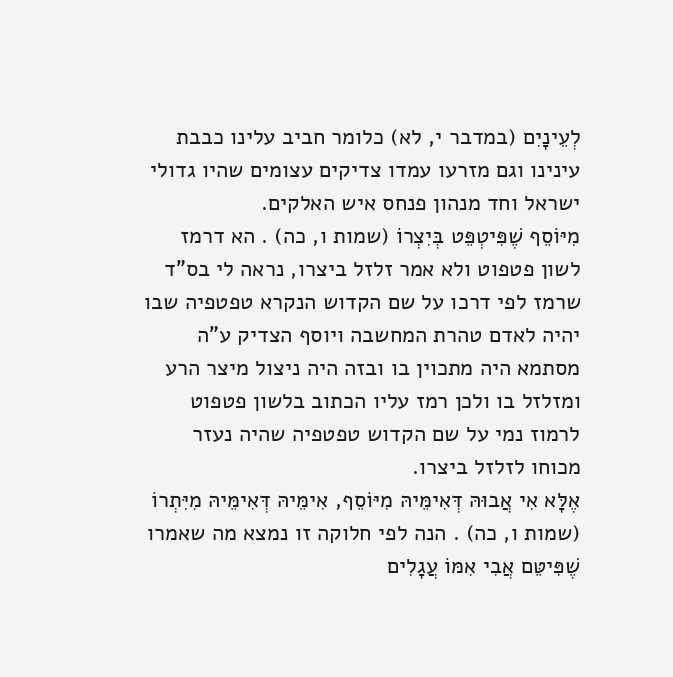לְעֵינָיִם (במדבר י, לא) כלומר חביב עלינו כבבת עינינו וגם מזרעו עמדו צדיקים עצומים שהיו גדולי ישראל וחד מנהון פנחס איש האלקים.
מִיּוֹסֵף שֶׁפִּיטְפֵּט בְּיִצְרוֹ (שמות ו, כה) . הא דרמז לשון פטפוט ולא אמר זלזל ביצרו, נראה לי בס"ד שרמז לפי דרכו על שם הקדוש הנקרא טפטפיה שבו יהיה לאדם טהרת המחשבה ויוסף הצדיק ע"ה מסתמא היה מתכוין בו ובזה היה ניצול מיצר הרע ומזלזל בו ולכן רמז עליו הכתוב בלשון פטפוט לרמוז נמי על שם הקדוש טפטפיה שהיה נעזר מכוחו לזלזל ביצרו.
אֶלָּא אִי אֲבוּהּ דְּאִימֵּיהּ מִיּוֹסֵף, אִימֵּיהּ דְּאִימֵּיהּ מִיִּתְרוֹ (שמות ו, כה) . הנה לפי חלוקה זו נמצא מה שאמרו שֶׁפִּיטֵּם אֲבִי אִמּוֹ עֲגָלִים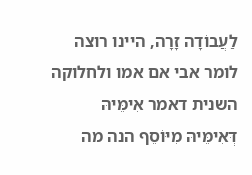לַעֲבוֹדָה זָרָה, היינו רוצה לומר אבי אם אמו ולחלוקה השנית דאמר אִימֵּיהּ דְּאִימֵּיהּ מִיּוֹסֵף הנה מה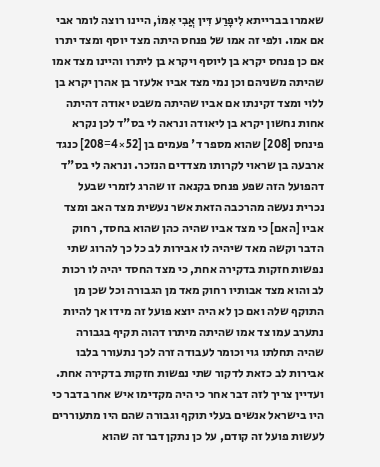שאמרו בברייתא לִיפָּרַע דִּין אֲבִי אִמּוֹ, היינו רוצה לומר אבי אם אמו. ולפי זה אמו של פנחס היתה מצד יוסף ומצד יתרו אם כן פנחס יקרא בן ליוסף ויקרא בן ליתרו והיינו מצד אמו שהיתה משניהם וכן נמי מצד אביו אלעזר בן אהרן יקרא בן ללוי ומצד זקינתו אם אביו שהיתה משבט יאודה דהיתה אחות נחשון יקרא בן ליאודה ונראה לי בס"ד לכן נקרא פינחס [208] שהוא מספר ד' פעמים בן [52×4=208] כנגד ארבעה בן שראוי לקרותו מצדדים הנזכר. ונראה לי בס"ד דהפועל הזה שפע פנחס בקנאה זו שהרג לזמרי שבעל נכרית נעשה מהרכבה הזאת אשר נעשית מצד האב ומצד אביו [האם] כי מצד אביו שהיה כהן שהוא בחסד, רחוק הדבר וקשה מאד שיהיה לו אבירות לב כל כך להרוג שתי נפשות חזקות בדקירה אחת, כי מצד החסד יהיה לו רכות לב והוא מצד אבותיו רחוק מאד מן הגבורה וכל שכן מן התוקף שלה ואם כן לא היה יוצא פועל זה מידו אך להיות נתערב עמו צד אמו שהיתה מיתרו דהוה תקיף בגבורה שהיה תחלתו גוי וכומר לעבודה זרה לכך נתעורר בלבו אבירות לב כזאת לדקור שתי נפשות חזקות בדקירה אחת. ועדיין צריך לזה דבר אחר כי היה מקדימו איש אחר בדבר כי היו בישראל אנשים בעלי תוקף וגבורה שהם היו מתעוררים לעשות פועל זה קודם, על כן נתקן דבר זה שהוא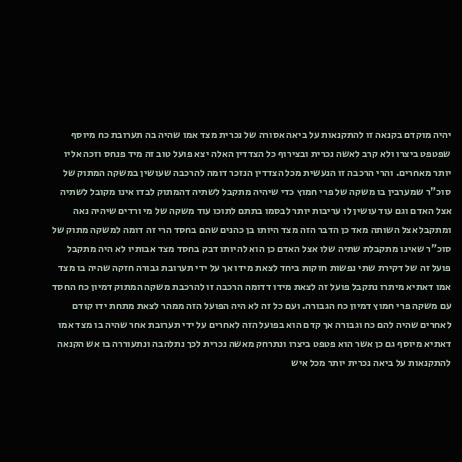יהיה מוקדם בקנאה זו להתקנאות על ביאה אסורה של נכרית מצד אמו שהיה בה תערובת כח מיוסף שפטפט ביצרו ולא קרב לאשה נכרית ובצירוף כל הצדדין האלה יצא פועל טוב זה מיד פנחס וזכה אליו יותר מאחרים. והרי הרכבה זו הנעשית מכל הצדדין הנזכר דומה להרכבה שעושין במשקה המתוק של סוכ"ר שמערבין בו משקה של פרי חמוץ כדי שיהיה מתקבל לשתיה דהמתוק לבדו אינו מקובל לשתיה אצל האדם וגם עוד עושין לו עריבות יותר לבסמו בתתם לתוכו עוד משקה של מי ורדים שיהיה נאה ומתקבל אצל השותה מאד כן הדבר הזה מצד היותו בן כהנים שהם בחסד הרי זה דומה למשקה מתוק של סוכ"ר שאינו מתקבלת שתיה שלו אצל האדם כן הוא להיותו דבק בחסד מצד אבותיו לא היה מתקבל פועל זה של דקירת שתי נפשות חזקות ביחד לצאת מידו אך על ידי תערובת גבורה חזקה שהיה בו מצד אמו דאתיא מיתרו נתקבל פועל זה לצאת מידו דדומה הרכבה זו להרכבת משקה המתוק דמיון כח החסד עם משקה פרי חמוץ דמיון כח הגבורה. ועם כל זה לא היה הפועל הזה ממהר לצאת מתחת ידו קודם לאחרים שהיה להם כח וגבורה אך קדם הוא בפועל הזה לאחרים על ידי תערובת אחר שהיה בו מצד אמו דאתיא מיוסף גם כן אשר הוא פטפט ביצרו ונתרחק מאשה נכרית לכך נתלהבה ונתעוררה בו אש הקנאה להתקנאות על ביאה נכרית יותר מכל איש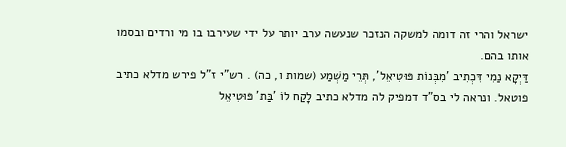ישראל והרי זה דומה למשקה הנזכר שנעשה ערב יותר על ידי שעירבו בו מי ורדים ובסמו אותו בהם.
דַּיְקָא נַמִי דִּכְתִיב 'מִבְּנוֹת פּוּטִיאֵל', תְּרֵי מַשְׁמַע (שמות ו, כה) . רש"י ז"ל פירש מדלא כתיב פוטאל. ונראה לי בס"ד דמפיק לה מדלא כתיב לָקַח לוֹ 'בַּת' פּוּטִיאֵל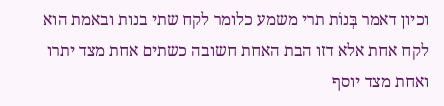וכיון דאמר בְּנוֹת תרי משמע כלומר לקח שתי בנות ובאמת הוא לקח אחת אלא דזו הבת האחת חשובה כשתים אחת מצד יתרו ואחת מצד יוסף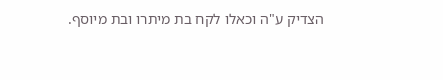הצדיק ע"ה וכאלו לקח בת מיתרו ובת מיוסף.